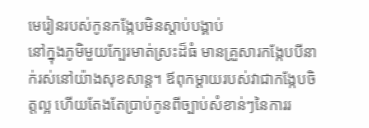មេរៀនរបស់កូនកង្កែបមិនស្តាប់បង្គាប់
នៅក្នុងភូមិមួយក្បែរមាត់ស្រះដ៏ធំ មានគ្រួសារកង្កែបបីនាក់រស់នៅយ៉ាងសុខសាន្ត។ ឪពុកម្ដាយរបស់វាជាកង្កែបចិត្តល្អ ហើយតែងតែប្រាប់កូនពីច្បាប់សំខាន់ៗនៃការរ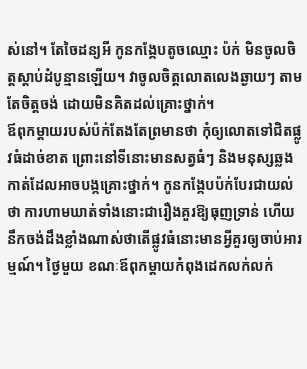ស់នៅ។ តែចៃដន្យអី កូនកង្កែបតូចឈ្មោះ ប៉ក់ មិនចូលចិត្តស្ដាប់ដំបូន្មានឡើយ។ វាចូលចិត្តលោតលេងឆ្ងាយៗ តាមតែចិត្តចង់ ដោយមិនគិតដល់គ្រោះថ្នាក់។
ឪពុកម្ដាយរបស់ប៉ក់តែងតែព្រមានថា កុំឲ្យលោតទៅជិតផ្លូវធំដាច់ខាត ព្រោះនៅទីនោះមានសត្វធំៗ និងមនុស្សឆ្លងកាត់ដែលអាចបង្កគ្រោះថ្នាក់។ កូនកង្កែបប៉ក់បែរជាយល់ថា ការហាមឃាត់ទាំងនោះជារឿងគួរឱ្យធុញទ្រាន់ ហើយនឹកចង់ដឹងខ្លាំងណាស់ថាតើផ្លូវធំនោះមានអ្វីគួរឲ្យចាប់អារម្មណ៍។ ថ្ងៃមួយ ខណៈឪពុកម្ដាយកំពុងដេកលក់លក់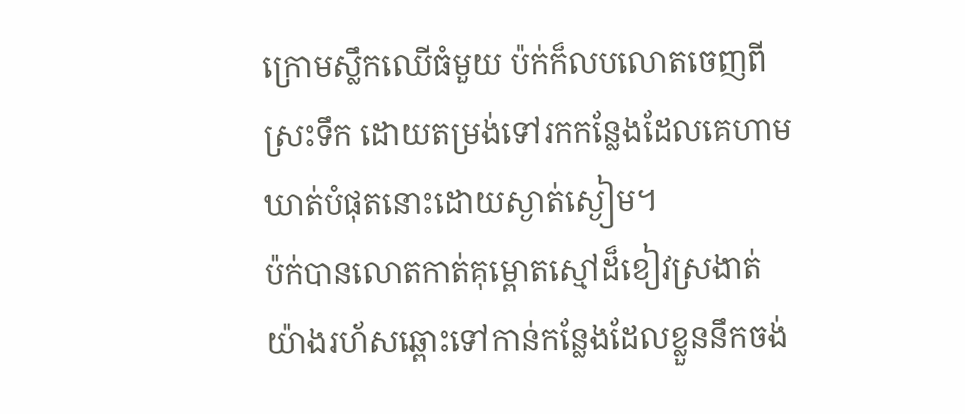ក្រោមស្លឹកឈើធំមួយ ប៉ក់ក៏លបលោតចេញពីស្រះទឹក ដោយតម្រង់ទៅរកកន្លែងដែលគេហាមឃាត់បំផុតនោះដោយស្ងាត់ស្ងៀម។
ប៉ក់បានលោតកាត់គុម្ពោតស្មៅដ៏ខៀវស្រងាត់យ៉ាងរហ័សឆ្ពោះទៅកាន់កន្លែងដែលខ្លួននឹកចង់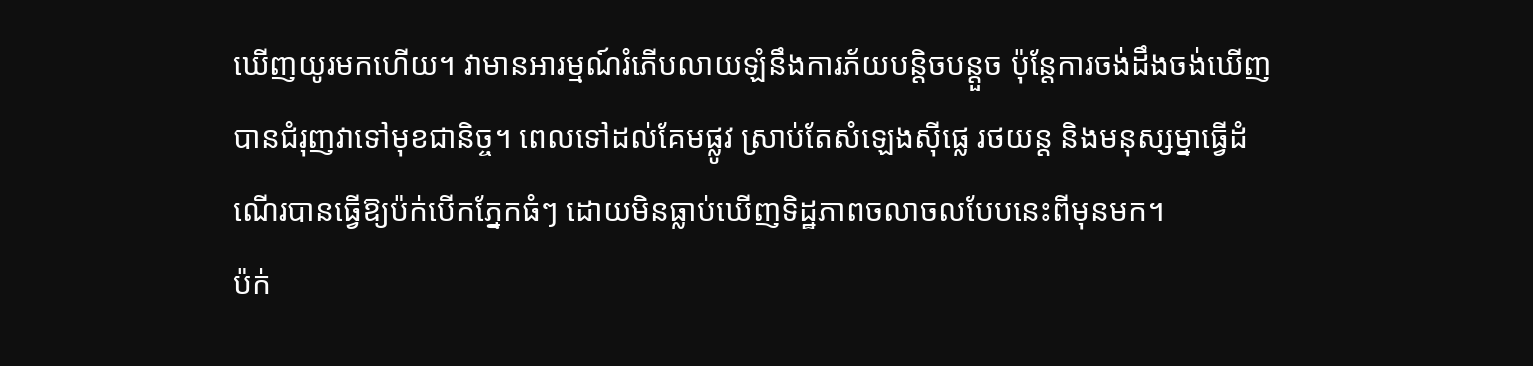ឃើញយូរមកហើយ។ វាមានអារម្មណ៍រំភើបលាយឡំនឹងការភ័យបន្តិចបន្តួច ប៉ុន្តែការចង់ដឹងចង់ឃើញបានជំរុញវាទៅមុខជានិច្ច។ ពេលទៅដល់គែមផ្លូវ ស្រាប់តែសំឡេងស៊ីផ្លេ រថយន្ត និងមនុស្សម្នាធ្វើដំណើរបានធ្វើឱ្យប៉ក់បើកភ្នែកធំៗ ដោយមិនធ្លាប់ឃើញទិដ្ឋភាពចលាចលបែបនេះពីមុនមក។
ប៉ក់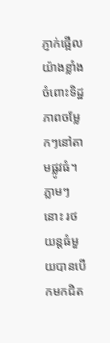ភ្ញាក់ផ្អើលយ៉ាងខ្លាំងចំពោះទិដ្ឋភាពចម្លែកៗនៅតាមផ្លូវធំ។ ភ្លាមៗនោះ រថយន្តធំមួយបានបើកមកជិត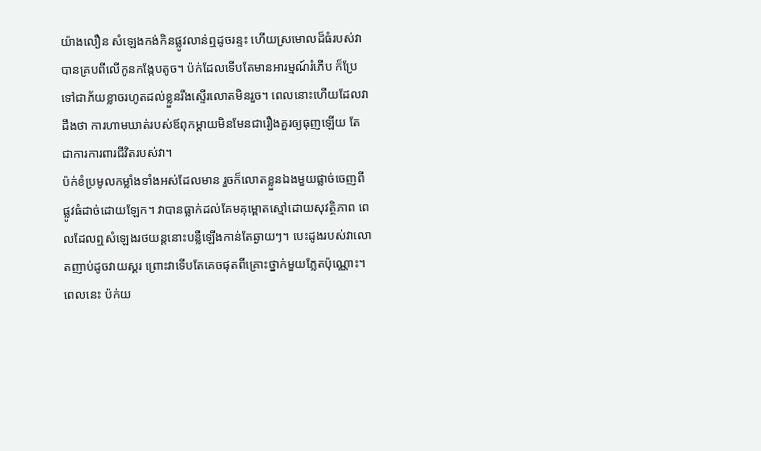យ៉ាងលឿន សំឡេងកង់កិនផ្លូវលាន់ឮដូចរន្ទះ ហើយស្រមោលដ៏ធំរបស់វាបានគ្របពីលើកូនកង្កែបតូច។ ប៉ក់ដែលទើបតែមានអារម្មណ៍រំភើប ក៏ប្រែទៅជាភ័យខ្លាចរហូតដល់ខ្លួនរឹងស្ទើរលោតមិនរួច។ ពេលនោះហើយដែលវាដឹងថា ការហាមឃាត់របស់ឪពុកម្ដាយមិនមែនជារឿងគួរឲ្យធុញឡើយ តែជាការការពារជីវិតរបស់វា។
ប៉ក់ខំប្រមូលកម្លាំងទាំងអស់ដែលមាន រួចក៏លោតខ្លួនឯងមួយផ្លាច់ចេញពីផ្លូវធំដាច់ដោយឡែក។ វាបានធ្លាក់ដល់គែមគុម្ពោតស្មៅដោយសុវត្ថិភាព ពេលដែលឮសំឡេងរថយន្តនោះបន្លឺឡើងកាន់តែឆ្ងាយៗ។ បេះដូងរបស់វាលោតញាប់ដូចវាយស្គរ ព្រោះវាទើបតែគេចផុតពីគ្រោះថ្នាក់មួយភ្លែតប៉ុណ្ណោះ។ ពេលនេះ ប៉ក់យ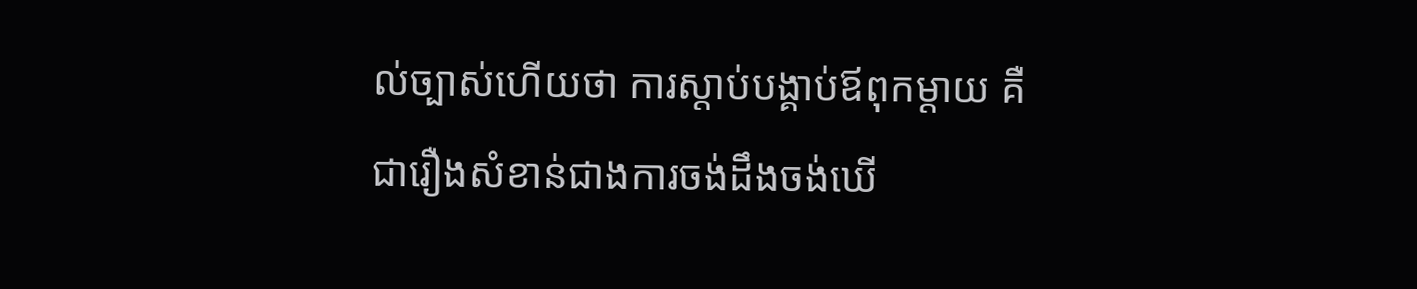ល់ច្បាស់ហើយថា ការស្តាប់បង្គាប់ឪពុកម្ដាយ គឺជារឿងសំខាន់ជាងការចង់ដឹងចង់ឃើ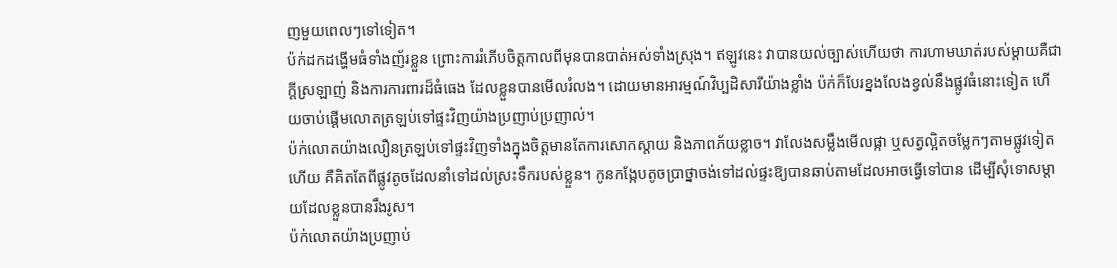ញមួយពេលៗទៅទៀត។
ប៉ក់ដកដង្ហើមធំទាំងញ័រខ្លួន ព្រោះការរំភើបចិត្តកាលពីមុនបានបាត់អស់ទាំងស្រុង។ ឥឡូវនេះ វាបានយល់ច្បាស់ហើយថា ការហាមឃាត់របស់ម្ដាយគឺជាក្ដីស្រឡាញ់ និងការការពារដ៏ធំធេង ដែលខ្លួនបានមើលរំលង។ ដោយមានអារម្មណ៍វិប្បដិសារីយ៉ាងខ្លាំង ប៉ក់ក៏បែរខ្នងលែងខ្វល់នឹងផ្លូវធំនោះទៀត ហើយចាប់ផ្ដើមលោតត្រឡប់ទៅផ្ទះវិញយ៉ាងប្រញាប់ប្រញាល់។
ប៉ក់លោតយ៉ាងលឿនត្រឡប់ទៅផ្ទះវិញទាំងក្នុងចិត្តមានតែការសោកស្ដាយ និងភាពភ័យខ្លាច។ វាលែងសម្លឹងមើលផ្កា ឬសត្វល្អិតចម្លែកៗតាមផ្លូវទៀតហើយ គឺគិតតែពីផ្លូវតូចដែលនាំទៅដល់ស្រះទឹករបស់ខ្លួន។ កូនកង្កែបតូចប្រាថ្នាចង់ទៅដល់ផ្ទះឱ្យបានឆាប់តាមដែលអាចធ្វើទៅបាន ដើម្បីសុំទោសម្ដាយដែលខ្លួនបានរឹងរូស។
ប៉ក់លោតយ៉ាងប្រញាប់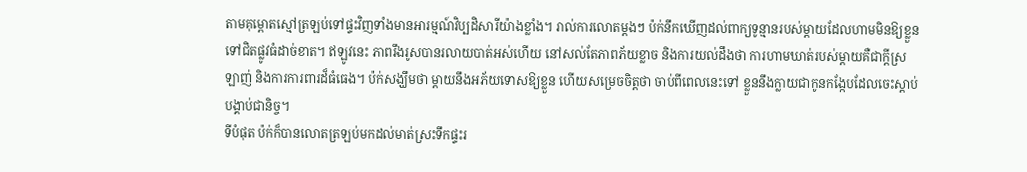តាមគុម្ពោតស្មៅត្រឡប់ទៅផ្ទះវិញទាំងមានអារម្មណ៍វិប្បដិសារីយ៉ាងខ្លាំង។ រាល់ការលោតម្ដងៗ ប៉ក់នឹកឃើញដល់ពាក្យទូន្មានរបស់ម្ដាយដែលហាមមិនឱ្យខ្លួនទៅជិតផ្លូវធំដាច់ខាត។ ឥឡូវនេះ ភាពរឹងរូសបានរលាយបាត់អស់ហើយ នៅសល់តែភាពភ័យខ្លាច និងការយល់ដឹងថា ការហាមឃាត់របស់ម្ដាយគឺជាក្ដីស្រឡាញ់ និងការការពារដ៏ធំធេង។ ប៉ក់សង្ឃឹមថា ម្ដាយនឹងអភ័យទោសឱ្យខ្លួន ហើយសម្រេចចិត្តថា ចាប់ពីពេលនេះទៅ ខ្លួននឹងក្លាយជាកូនកង្កែបដែលចេះស្ដាប់បង្គាប់ជានិច្ច។
ទីបំផុត ប៉ក់ក៏បានលោតត្រឡប់មកដល់មាត់ស្រះទឹកផ្ទះរ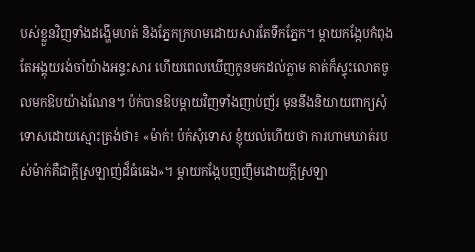បស់ខ្លួនវិញទាំងដង្ហើមហត់ និងភ្នែកក្រហមដោយសារតែទឹកភ្នែក។ ម្ដាយកង្កែបកំពុងតែអង្គុយរង់ចាំយ៉ាងអន្ទះសារ ហើយពេលឃើញកូនមកដល់ភ្លាម គាត់ក៏ស្ទុះលោតចូលមកឱបយ៉ាងណែន។ ប៉ក់បានឱបម្ដាយវិញទាំងញាប់ញ័រ មុននឹងនិយាយពាក្យសុំទោសដោយស្មោះត្រង់ថា៖ «ម៉ាក់! ប៉ក់សុំទោស ខ្ញុំយល់ហើយថា ការហាមឃាត់របស់ម៉ាក់គឺជាក្ដីស្រឡាញ់ដ៏ធំធេង»។ ម្ដាយកង្កែបញញឹមដោយក្ដីស្រឡា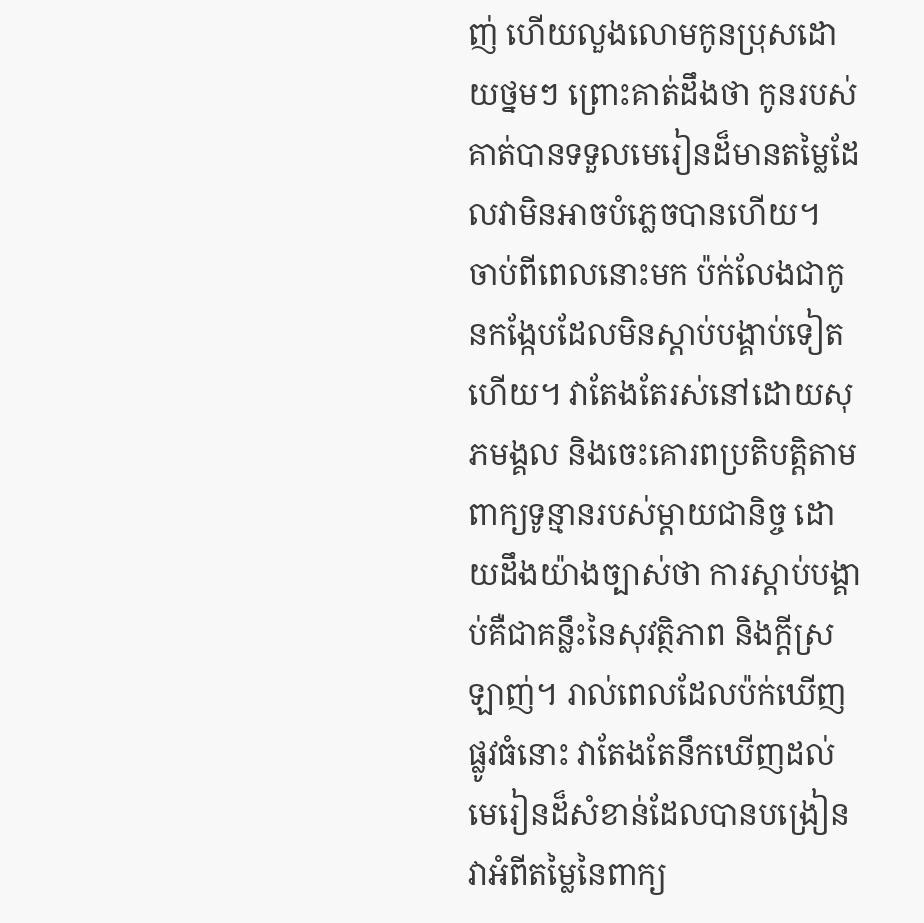ញ់ ហើយលួងលោមកូនប្រុសដោយថ្នមៗ ព្រោះគាត់ដឹងថា កូនរបស់គាត់បានទទួលមេរៀនដ៏មានតម្លៃដែលវាមិនអាចបំភ្លេចបានហើយ។
ចាប់ពីពេលនោះមក ប៉ក់លែងជាកូនកង្កែបដែលមិនស្តាប់បង្គាប់ទៀតហើយ។ វាតែងតែរស់នៅដោយសុភមង្គល និងចេះគោរពប្រតិបត្តិតាមពាក្យទូន្មានរបស់ម្ដាយជានិច្ច ដោយដឹងយ៉ាងច្បាស់ថា ការស្តាប់បង្គាប់គឺជាគន្លឹះនៃសុវត្ថិភាព និងក្ដីស្រឡាញ់។ រាល់ពេលដែលប៉ក់ឃើញផ្លូវធំនោះ វាតែងតែនឹកឃើញដល់មេរៀនដ៏សំខាន់ដែលបានបង្រៀនវាអំពីតម្លៃនៃពាក្យ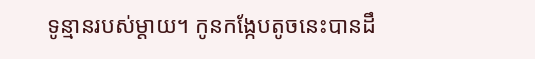ទូន្មានរបស់ម្ដាយ។ កូនកង្កែបតូចនេះបានដឹ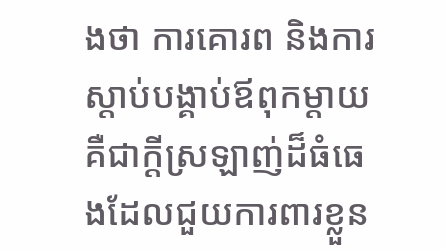ងថា ការគោរព និងការស្តាប់បង្គាប់ឪពុកម្ដាយ គឺជាក្ដីស្រឡាញ់ដ៏ធំធេងដែលជួយការពារខ្លួន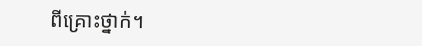ពីគ្រោះថ្នាក់។